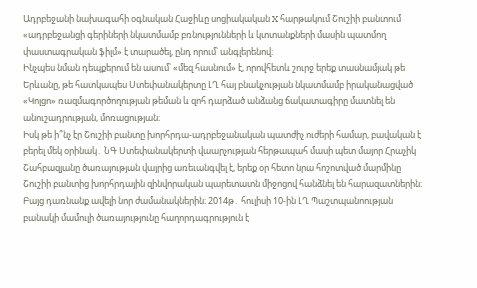Ադրբեջանի նախագահի օգնական Հաջիևը սոցիակական X հարթակում Շուշիի բանտում «ադրբեջանցի գերիների նկատմամբ բռնությունների և կտտանքների մասին պատմող փաստագրական ֆիլմ» է տարածել, ընդ որում՝ անգլերենով։
Ինչպես նման դեպքերում են ասում՝ «մեզ հասնում» է, որովհետև շուրջ երեք տասնամյակ թե Երևանը, թե հատկապես Ստեփանակերտը ԼՂ հայ բնակչության նկատմամբ իրականացված «Կոլցո» ռազմագործողության թեման և զոհ դարձած անձանց ճակատագիրը մատնել են անուշադրության, մոռացության։
Իսկ թե ի՞նչ էր Շուշիի բանտը խորհրդա-ադրբեջանական պատժիչ ուժերի համար, բավական է բերել մեկ օրինակ․ ՆԳ Ստեփանակերտի վաարչության հերթապահ մասի պետ մայոր Հրաչիկ Շահբազյանը ծառայության վայրից առեւանգվել է, երեք օր հետո նրա հոշոտված մարմինը Շուշիի բանտից խորհրդային զինվորական պարետատն միջոցով հանձնել են հարազատներին։
Բայց դառնանք ավելի նոր ժամանակներին։ 2014թ․ հուլիսի 10-ին ԼՂ Պաշտպանոության բանակի մամուլի ծառայությունը հաղորդագրություն է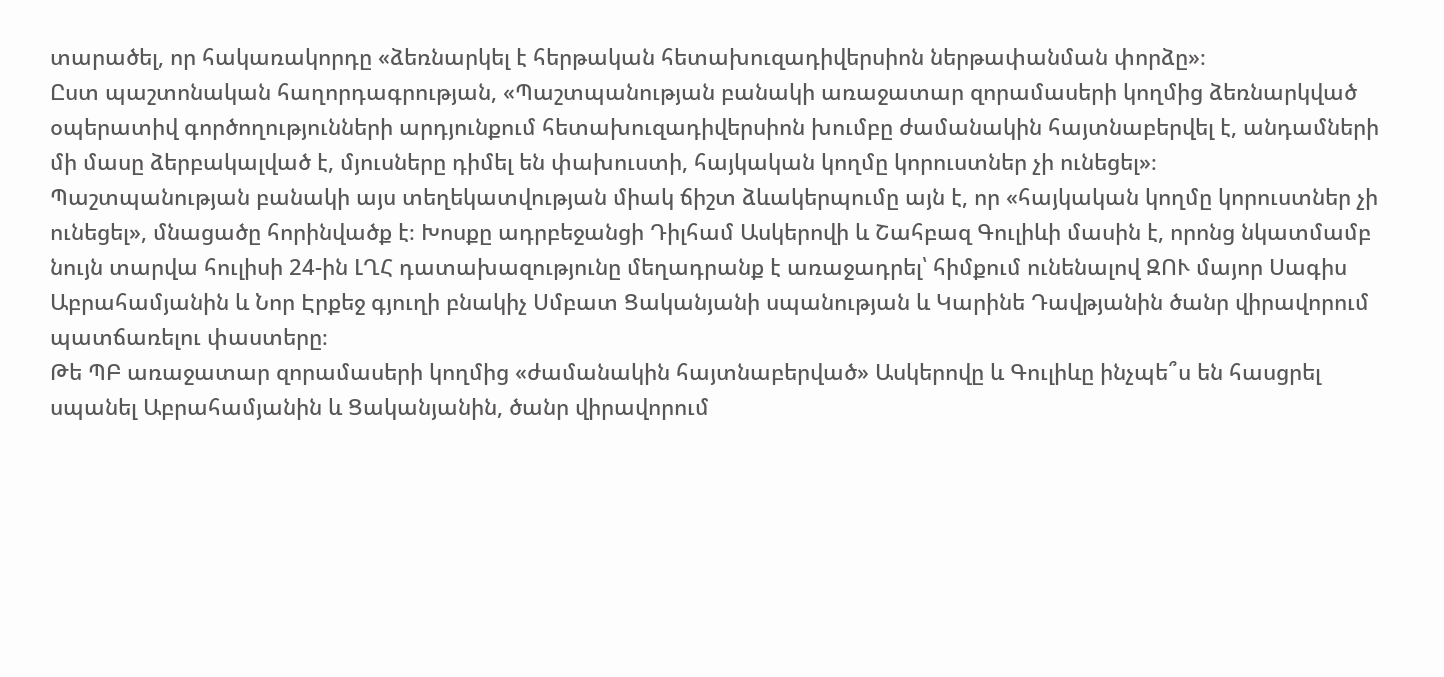տարածել, որ հակառակորդը «ձեռնարկել է հերթական հետախուզադիվերսիոն ներթափանման փորձը»։
Ըստ պաշտոնական հաղորդագրության, «Պաշտպանության բանակի առաջատար զորամասերի կողմից ձեռնարկված օպերատիվ գործողությունների արդյունքում հետախուզադիվերսիոն խումբը ժամանակին հայտնաբերվել է, անդամների մի մասը ձերբակալված է, մյուսները դիմել են փախուստի, հայկական կողմը կորուստներ չի ունեցել»։
Պաշտպանության բանակի այս տեղեկատվության միակ ճիշտ ձևակերպումը այն է, որ «հայկական կողմը կորուստներ չի ունեցել», մնացածը հորինվածք է։ Խոսքը ադրբեջանցի Դիլհամ Ասկերովի և Շահբազ Գուլիևի մասին է, որոնց նկատմամբ նույն տարվա հուլիսի 24-ին ԼՂՀ դատախազությունը մեղադրանք է առաջադրել՝ հիմքում ունենալով ԶՈՒ մայոր Սագիս Աբրահամյանին և Նոր Էրքեջ գյուղի բնակիչ Սմբատ Ցականյանի սպանության և Կարինե Դավթյանին ծանր վիրավորում պատճառելու փաստերը։
Թե ՊԲ առաջատար զորամասերի կողմից «ժամանակին հայտնաբերված» Ասկերովը և Գուլիևը ինչպե՞ս են հասցրել սպանել Աբրահամյանին և Ցականյանին, ծանր վիրավորում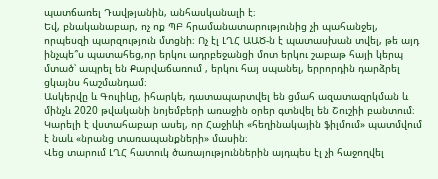պատճառել Դավթյանին, անհասկանալի է։
Եվ, բնականաբար, ոչ ոք ՊԲ հրամանատարությունից չի պահանջել, որպեսզի պարզություն մտցնի։ Ոչ էլ ԼՂՀ ԱԱԾ-ն է պատասխան տվել, թե այդ ինչպե՞ս պատահեց,որ երկու ադրբեջանցի մոտ երկու շաբաթ հայի կերպ մտած՝ ապրել են Քարվաճառում , երկու հայ սպանել, երրորդին դարձրել ցկայնս հաշմանդամ։
Ասկերվը և Գուլիևը, իհարկե, դատապարտվել են ցմահ ազատազրկման և մինչև 2020 թվականի նոյեմբերի առաջին օրեր գտնվել են Շուշիի բանտում։ Կարելի է վստահաբար ասել, որ Հաջիևի «հեղինակային ֆիլմում» պատմվում է նաև «նրանց տառապանքների» մասին։
Վեց տարում ԼՂՀ հատուկ ծառայություններին այդպես էլ չի հաջողվել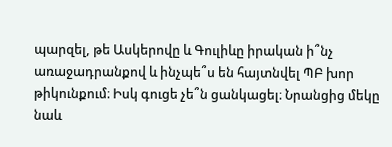պարզել, թե Ասկերովը և Գուլիևը իրական ի՞նչ առաջադրանքով և ինչպե՞ս են հայտնվել ՊԲ խոր թիկունքում։ Իսկ գուցե չե՞ն ցանկացել։ Նրանցից մեկը նաև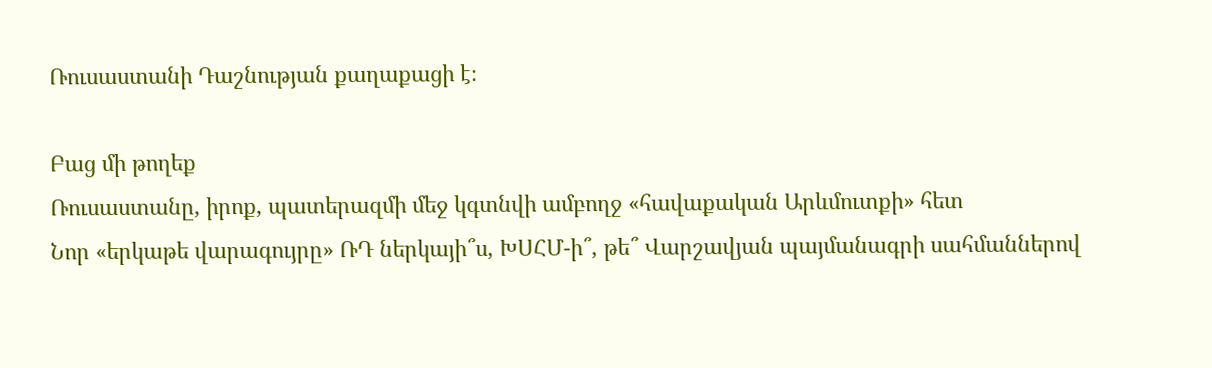Ռուսաստանի Դաշնության քաղաքացի է։

Բաց մի թողեք
Ռուսաստանը, իրոք, պատերազմի մեջ կգտնվի ամբողջ «հավաքական Արևմուտքի» հետ
Նոր «երկաթե վարագույրը» ՌԴ ներկայի՞ս, ԽՍՀՄ-ի՞, թե՞ Վարշավյան պայմանագրի սահմաններով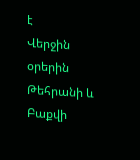է
Վերջին օրերին Թեհրանի և Բաքվի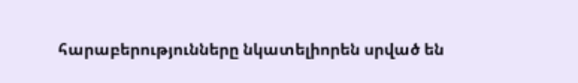հարաբերությունները նկատելիորեն սրված են